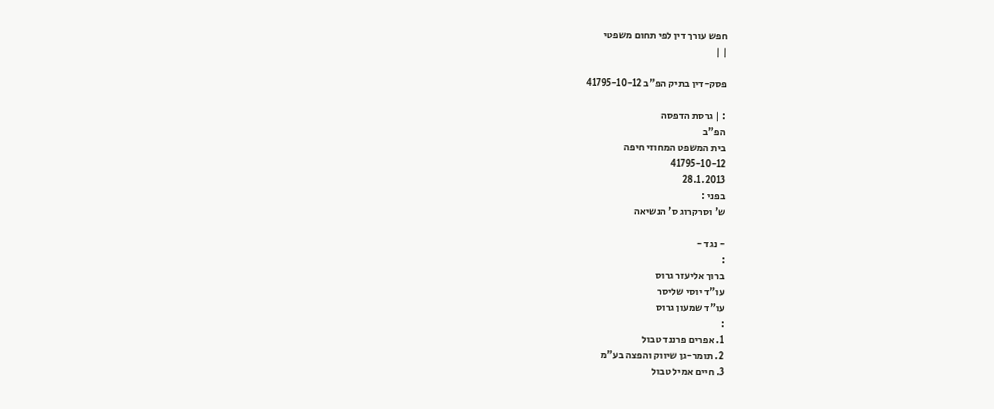חפש עורך דין לפי תחום משפטי
| |

פסק-דין בתיק הפ"ב 41795-10-12

: | גרסת הדפסה
הפ"ב
בית המשפט המחוזי חיפה
41795-10-12
28.1.2013
בפני :
ש' וסרקרוג ס' הנשיאה

- נגד -
:
ברוך אליעזר גרוס
עו"ד יוסי שליסר
עו"ד שמעון גרוס
:
1. אפרים פרננד טבול
2. תומר-גן שיווק והפצה בע"מ
3. חיים אמיל טבול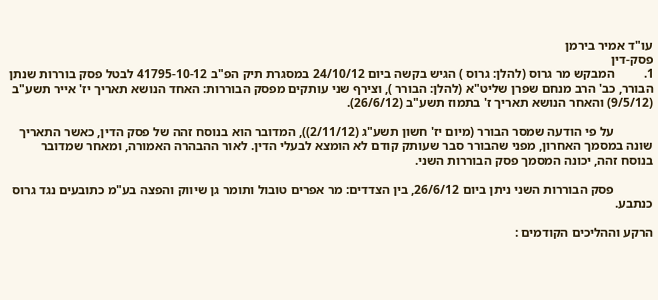עו"ד אמיר בירמן
פסק-דין
1.         המבקש מר גרוס (להלן: גרוס ) הגיש בקשה ביום 24/10/12 במסגרת תיק הפ"ב 41795-10-12 לבטל פסק בוררות שנתן הבורר, כב' הרב מנחם שפרן שליט"א (להלן: הבורר ), וצירף שני עותקים מפסק הבוררות: האחד הנושא תאריך יז' אייר תשע"ב (9/5/12) והאחר הנושא תאריך ז' בתמוז תשע"ב (26/6/12).

            על פי הודעה שמסר הבורר (מיום יז' חשון תשע"ג (2/11/12)), המדובר הוא בנוסח זהה של פסק הדין, כאשר התאריך שונה במסמך האחרון, מפני שהבורר סבר שעותק קודם לא הומצא לבעלי הדין. לאור ההבהרה האמורה, ומאחר שמדובר בנוסח זהה, יכונה המסמך פסק הבוררות השני.

            פסק הבוררות השני ניתן ביום 26/6/12, בין הצדדים: מר אפרים טובול ותומר גן שיווק והפצה בע"מ כתובעים נגד גרוס כנתבע.

הרקע וההליכים הקודמים :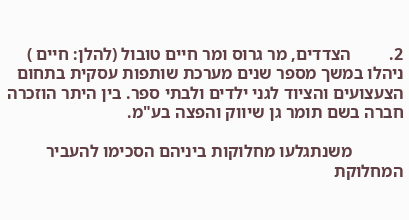2.         הצדדים, מר גרוס ומר חיים טובול (להלן: חיים ) ניהלו במשך מספר שנים מערכת שותפות עסקית בתחום הצעצועים והציוד לגני ילדים ולבתי ספר. בין היתר הוזכרה חברה בשם תומר גן שיווק והפצה בע"מ.

            משנתגלעו מחלוקות ביניהם הסכימו להעביר המחלוקת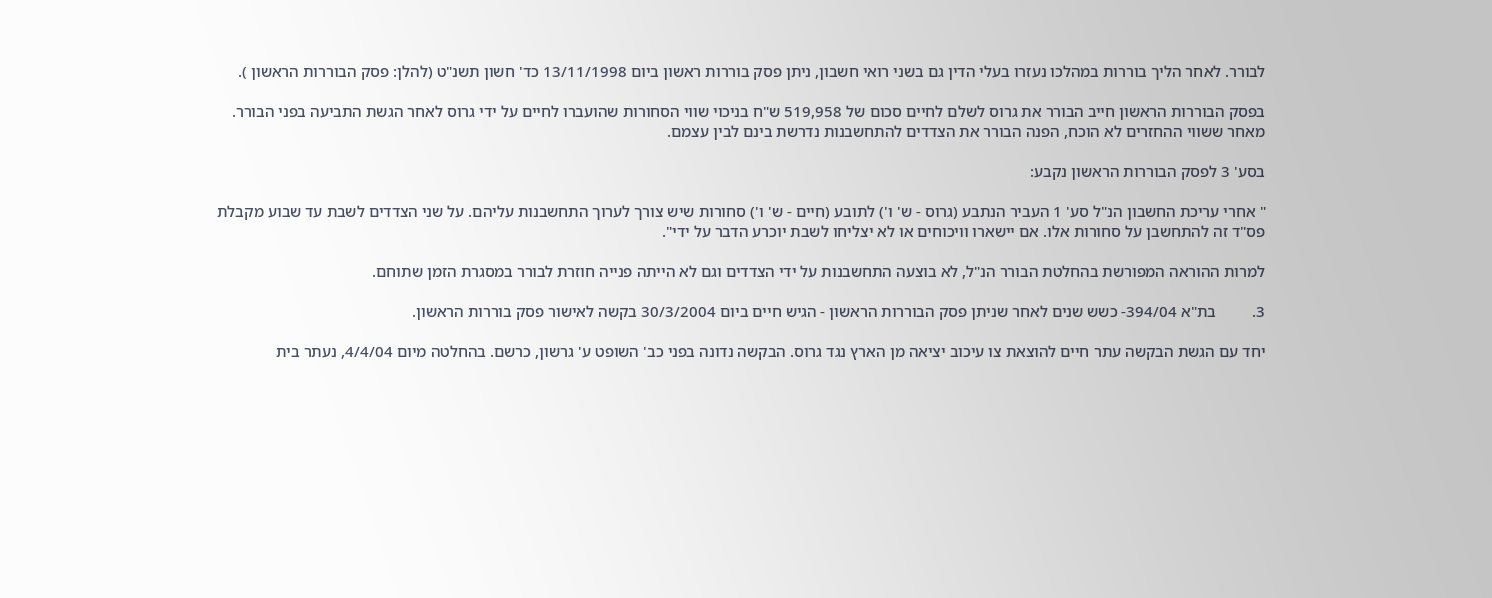לבורר. לאחר הליך בוררות במהלכו נעזרו בעלי הדין גם בשני רואי חשבון, ניתן פסק בוררות ראשון ביום 13/11/1998 כד' חשון תשנ"ט (להלן: פסק הבוררות הראשון ).

בפסק הבוררות הראשון חייב הבורר את גרוס לשלם לחיים סכום של 519,958 ש"ח בניכוי שווי הסחורות שהועברו לחיים על ידי גרוס לאחר הגשת התביעה בפני הבורר. מאחר ששווי ההחזרים לא הוכח, הפנה הבורר את הצדדים להתחשבנות נדרשת בינם לבין עצמם.

בסע' 3 לפסק הבוררות הראשון נקבע:

" אחרי עריכת החשבון הנ"ל סע' 1 העביר הנתבע (גרוס - ש' ו') לתובע (חיים - ש' ו') סחורות שיש צורך לערוך התחשבנות עליהם. על שני הצדדים לשבת עד שבוע מקבלת פס"ד זה להתחשבן על סחורות אלו. אם יישארו וויכוחים או לא יצליחו לשבת יוכרע הדבר על ידי".

למרות ההוראה המפורשת בהחלטת הבורר הנ"ל, לא בוצעה התחשבנות על ידי הצדדים וגם לא הייתה פנייה חוזרת לבורר במסגרת הזמן שתוחם.

3.         בת"א 394/04- כשש שנים לאחר שניתן פסק הבוררות הראשון - הגיש חיים ביום 30/3/2004 בקשה לאישור פסק בוררות הראשון.

יחד עם הגשת הבקשה עתר חיים להוצאת צו עיכוב יציאה מן הארץ נגד גרוס. הבקשה נדונה בפני כב' השופט ע' גרשון, כרשם. בהחלטה מיום 4/4/04, נעתר בית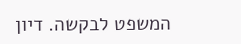המשפט לבקשה. דיון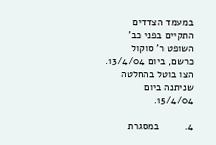במעמד הצדדים התקיים בפני כב' השופט ר' סוקול כרשם, ביום 13/4/04. הצו בוטל בהחלטה שניתנה ביום 15/4/04.

4.         במסגרת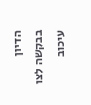הדיון בבקשה לצו עיכוב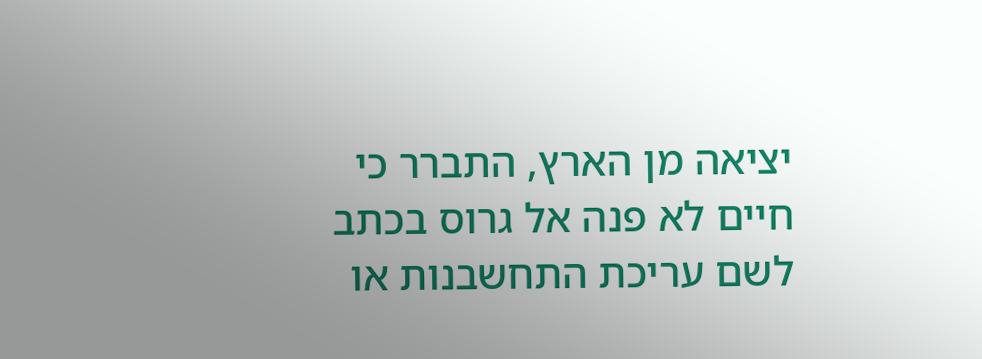יציאה מן הארץ, התברר כי חיים לא פנה אל גרוס בכתב לשם עריכת התחשבנות או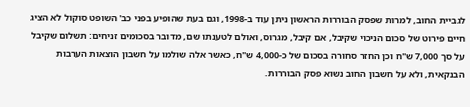לגביית החוב, למרות שפסק הבוררות הראשון ניתן עוד ב-1998, וגם בעת שהופיע בפני כב' השופט סוקול לא הציג חיים פירוט של סכום הניכוי שקיבל, אם קיבל, מגרוס, ואולם לטענתו שם, מדובר בסכומים זניחים: תשלום שקיבל על סך 7,000 ש"ח וכן החזר סחורה בסכום של כ-4,000 ש"ח, כאשר אלה שולמו על חשבון הוצאות הערבות הבנקאית, ולא על חשבון החוב נשוא פסק הבוררות.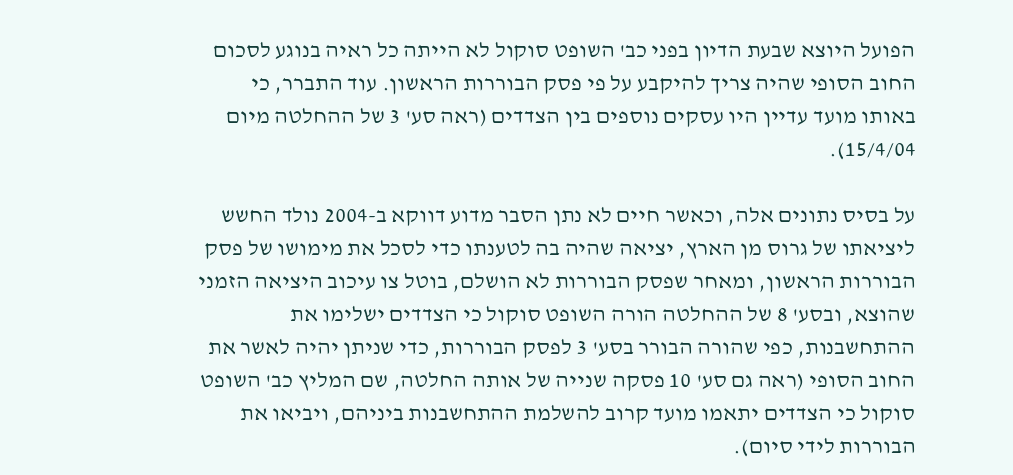הפועל היוצא שבעת הדיון בפני כב' השופט סוקול לא הייתה כל ראיה בנוגע לסכום החוב הסופי שהיה צריך להיקבע על פי פסק הבוררות הראשון. עוד התברר, כי באותו מועד עדיין היו עסקים נוספים בין הצדדים (ראה סע' 3 של ההחלטה מיום 15/4/04).

על בסיס נתונים אלה, וכאשר חיים לא נתן הסבר מדוע דווקא ב-2004 נולד החשש ליציאתו של גרוס מן הארץ, יציאה שהיה בה לטענתו כדי לסכל את מימושו של פסק הבוררות הראשון, ומאחר שפסק הבוררות לא הושלם, בוטל צו עיכוב היציאה הזמני שהוצא, ובסע' 8 של ההחלטה הורה השופט סוקול כי הצדדים ישלימו את ההתחשבנות, כפי שהורה הבורר בסע' 3 לפסק הבוררות, כדי שניתן יהיה לאשר את החוב הסופי (ראה גם סע' 10 פסקה שנייה של אותה החלטה, שם המליץ כב' השופט סוקול כי הצדדים יתאמו מועד קרוב להשלמת ההתחשבנות ביניהם, ויביאו את הבוררות לידי סיום).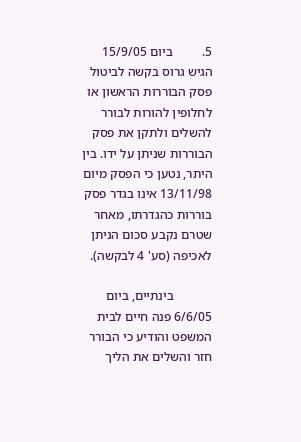5.         ביום 15/9/05 הגיש גרוס בקשה לביטול פסק הבוררות הראשון או לחלופין להורות לבורר להשלים ולתקן את פסק הבוררות שניתן על ידו. בין היתר, נטען כי הפסק מיום 13/11/98 אינו בגדר פסק בוררות כהגדרתו, מאחר שטרם נקבע סכום הניתן לאכיפה (סע' 4 לבקשה).

            בינתיים, ביום 6/6/05 פנה חיים לבית המשפט והודיע כי הבורר חזר והשלים את הליך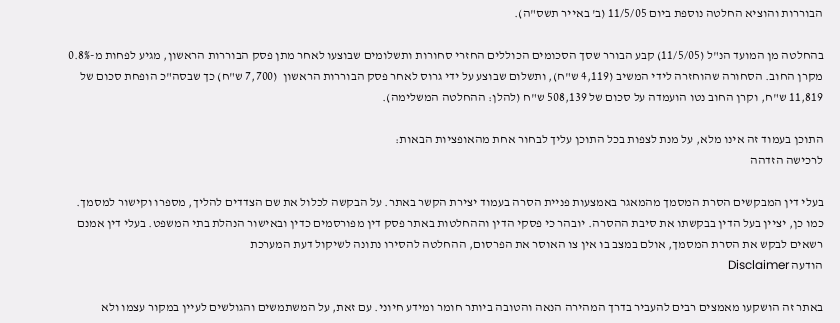הבוררות והוציא החלטה נוספת ביום 11/5/05 (ב' באייר תשס"ה).

בהחלטה מן המועד הנ"ל (11/5/05) קבע הבורר שסך הסכומים הכוללים החזרי סחורות ותשלומים שבוצעו לאחר מתן פסק הבוררות הראשון, מגיע לפחות מ-0.8% מקרן החוב. הסחורה שהוחזרה לידי המשיב (4,119 ש"ח), ותשלום שבוצע על ידי גרוס לאחר פסק הבוררות הראשון  (7,700 ש"ח) כך שבסה"כ הופחת סכום של 11,819 ש"ח, וקרן החוב נטו הועמדה על סכום של 508,139 ש"ח (להלן: ההחלטה המשלימה).

התוכן בעמוד זה אינו מלא, על מנת לצפות בכל התוכן עליך לבחור אחת מהאופציות הבאות:
לרכישה הזדהה

בעלי דין המבקשים הסרת המסמך מהמאגר באמצעות פניית הסרה בעמוד יצירת הקשר באתר. על הבקשה לכלול את שם הצדדים להליך, מספרו וקישור למסמך. כמו כן, יציין בעל הדין בבקשתו את סיבת ההסרה. יובהר כי פסקי הדין וההחלטות באתר פסק דין מפורסמים כדין ובאישור הנהלת בתי המשפט. בעלי דין אמנם רשאים לבקש את הסרת המסמך, אולם במצב בו אין צו האוסר את הפרסום, ההחלטה להסירו נתונה לשיקול דעת המערכת
הודעה Disclaimer

באתר זה הושקעו מאמצים רבים להעביר בדרך המהירה הנאה והטובה ביותר חומר ומידע חיוני. עם זאת, על המשתמשים והגולשים לעיין במקור עצמו ולא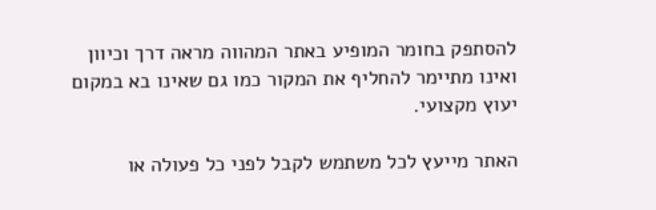להסתפק בחומר המופיע באתר המהווה מראה דרך וכיוון ואינו מתיימר להחליף את המקור כמו גם שאינו בא במקום יעוץ מקצועי.

האתר מייעץ לכל משתמש לקבל לפני כל פעולה או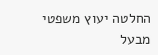החלטה יעוץ משפטי מבעל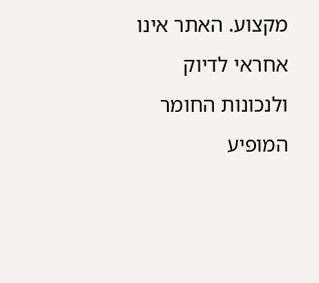מקצוע. האתר אינו אחראי לדיוק ולנכונות החומר המופיע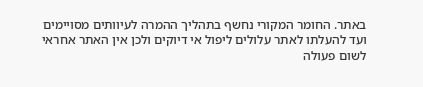באתר. החומר המקורי נחשף בתהליך ההמרה לעיוותים מסויימים ועד להעלתו לאתר עלולים ליפול אי דיוקים ולכן אין האתר אחראי לשום פעולה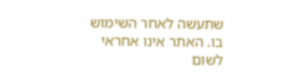שתעשה לאחר השימוש בו. האתר אינו אחראי לשום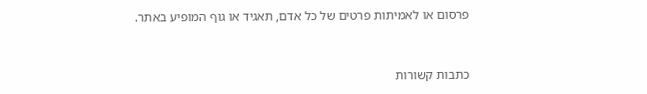פרסום או לאמיתות פרטים של כל אדם, תאגיד או גוף המופיע באתר.


כתבות קשורות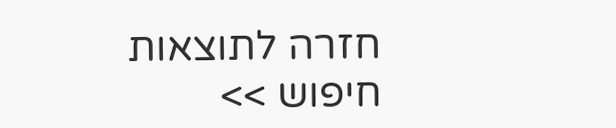חזרה לתוצאות חיפוש >>